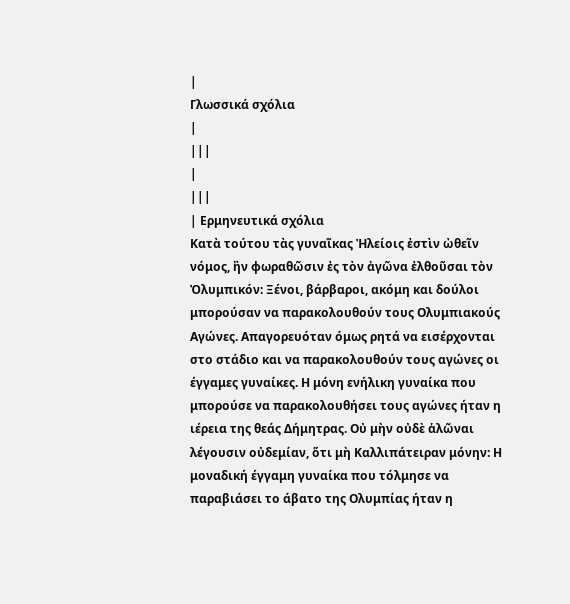|
Γλωσσικά σχόλια
|
|||
|
|||
| Ερμηνευτικά σχόλια
Κατὰ τούτου τὰς γυναῖκας Ἠλείοις ἐστὶν ὠθεῖν νόμος, ἢν φωραθῶσιν ἐς τὸν ἀγῶνα ἐλθοῦσαι τὸν Ὀλυμπικόν: Ξένοι, βάρβαροι, ακόμη και δούλοι μπορούσαν να παρακολουθούν τους Ολυμπιακούς Αγώνες. Απαγορευόταν όμως ρητά να εισέρχονται στο στάδιο και να παρακολουθούν τους αγώνες οι έγγαμες γυναίκες. Η μόνη ενήλικη γυναίκα που μπορούσε να παρακολουθήσει τους αγώνες ήταν η ιέρεια της θεάς Δήμητρας. Οὐ μὴν οὐδὲ ἁλῶναι λέγουσιν οὐδεμίαν, ὅτι μὴ Καλλιπάτειραν μόνην: Η μοναδική έγγαμη γυναίκα που τόλμησε να παραβιάσει το άβατο της Ολυμπίας ήταν η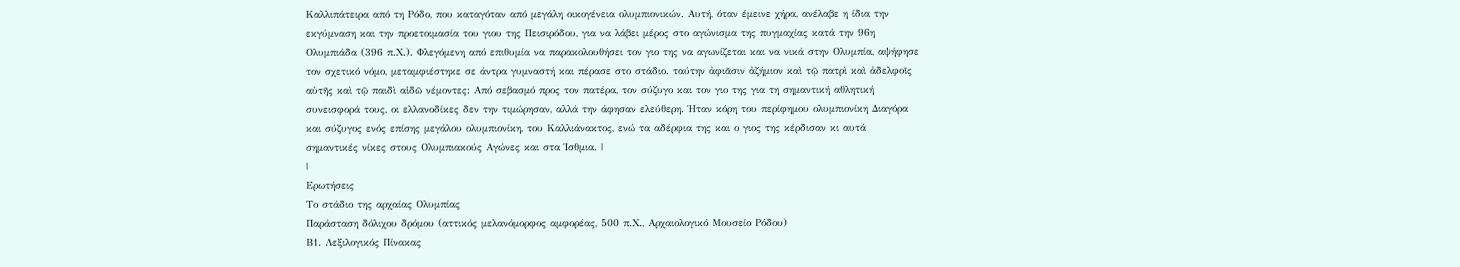Καλλιπάτειρα από τη Ρόδο, που καταγόταν από μεγάλη οικογένεια ολυμπιονικών. Αυτή, όταν έμεινε χήρα, ανέλαβε η ίδια την εκγύμναση και την προετοιμασία του γιου της Πεισιρόδου, για να λάβει μέρος στο αγώνισμα της πυγμαχίας κατά την 96η Ολυμπιάδα (396 π.Χ.). Φλεγόμενη από επιθυμία να παρακολουθήσει τον γιο της να αγωνίζεται και να νικά στην Ολυμπία, αψήφησε τον σχετικό νόμο, μεταμφιέστηκε σε άντρα γυμναστή και πέρασε στο στάδιο. ταύτην ἀφιᾶσιν ἀζήμιον καὶ τῷ πατρὶ καὶ ἀδελφοῖς αὐτῆς καὶ τῷ παιδὶ αἰδῶ νέμοντες: Από σεβασμό προς τον πατέρα, τον σύζυγο και τον γιο της για τη σημαντική αθλητική συνεισφορά τους, οι ελλανοδίκες δεν την τιμώρησαν, αλλά την άφησαν ελεύθερη. Ήταν κόρη του περίφημου ολυμπιονίκη Διαγόρα και σύζυγος ενός επίσης μεγάλου ολυμπιονίκη, του Καλλιάνακτος, ενώ τα αδέρφια της και ο γιος της κέρδισαν κι αυτά σημαντικές νίκες στους Ολυμπιακούς Αγώνες και στα Ίσθμια. |
|
Ερωτήσεις
Το στάδιο της αρχαίας Ολυμπίας
Παράσταση δόλιχου δρόμου (αττικός μελανόμορφος αμφορέας, 500 π.Χ., Αρχαιολογικό Μουσείο Ρόδου)
Β1. Λεξιλογικός Πίνακας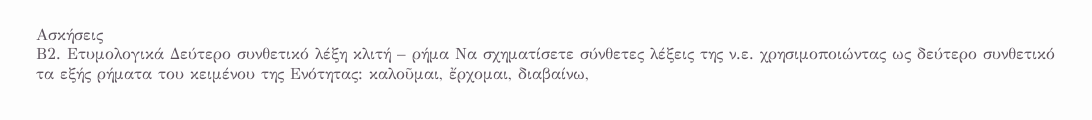Ασκήσεις
Β2. Ετυμολογικά Δεύτερο συνθετικό λέξη κλιτή – ρήμα Να σχηματίσετε σύνθετες λέξεις της ν.ε. χρησιμοποιώντας ως δεύτερο συνθετικό τα εξής ρήματα του κειμένου της Ενότητας: καλοῦμαι, ἔρχομαι, διαβαίνω,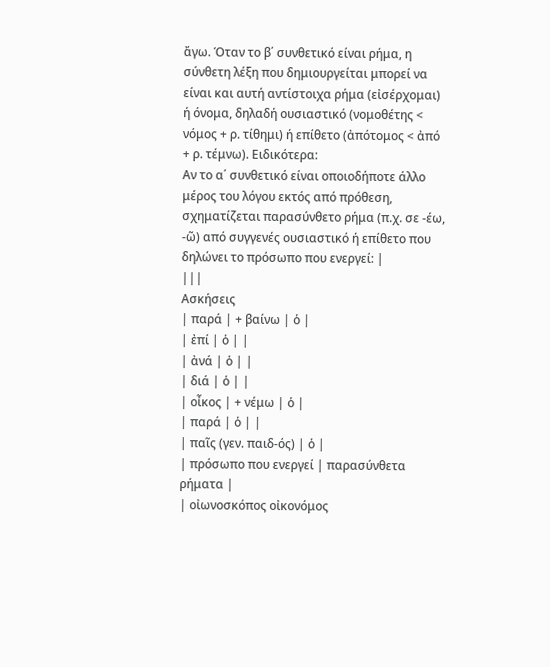ἄγω. Όταν το β΄ συνθετικό είναι ρήμα, η σύνθετη λέξη που δημιουργείται μπορεί να είναι και αυτή αντίστοιχα ρήμα (εἰσέρχομαι) ή όνομα, δηλαδή ουσιαστικό (νομοθέτης < νόμος + ρ. τίθημι) ή επίθετο (ἀπότομος < ἀπό + ρ. τέμνω). Ειδικότερα:
Αν το α΄ συνθετικό είναι οποιοδήποτε άλλο μέρος του λόγου εκτός από πρόθεση, σχηματίζεται παρασύνθετο ρήμα (π.χ. σε -έω, -ῶ) από συγγενές ουσιαστικό ή επίθετο που δηλώνει το πρόσωπο που ενεργεί: |
|||
Ασκήσεις
| παρά | + βαίνω | ὁ |
| ἐπί | ὁ | |
| ἀνά | ὁ | |
| διά | ὁ | |
| οἶκος | + νέμω | ὁ |
| παρά | ὁ | |
| παῖς (γεν. παιδ-ός) | ὁ |
| πρόσωπο που ενεργεί | παρασύνθετα ρήματα |
| οἰωνοσκόπος οἰκονόμος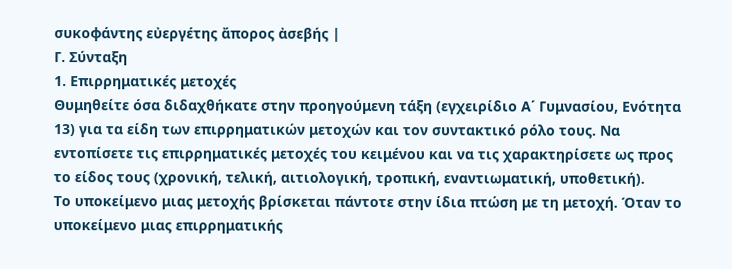συκοφάντης εὐεργέτης ἄπορος ἀσεβής |
Γ. Σύνταξη
1. Επιρρηματικές μετοχές
Θυμηθείτε όσα διδαχθήκατε στην προηγούμενη τάξη (εγχειρίδιο Α΄ Γυμνασίου, Ενότητα 13) για τα είδη των επιρρηματικών μετοχών και τον συντακτικό ρόλο τους. Να εντοπίσετε τις επιρρηματικές μετοχές του κειμένου και να τις χαρακτηρίσετε ως προς το είδος τους (χρονική, τελική, αιτιολογική, τροπική, εναντιωματική, υποθετική).
Το υποκείμενο μιας μετοχής βρίσκεται πάντοτε στην ίδια πτώση με τη μετοχή. Όταν το υποκείμενο μιας επιρρηματικής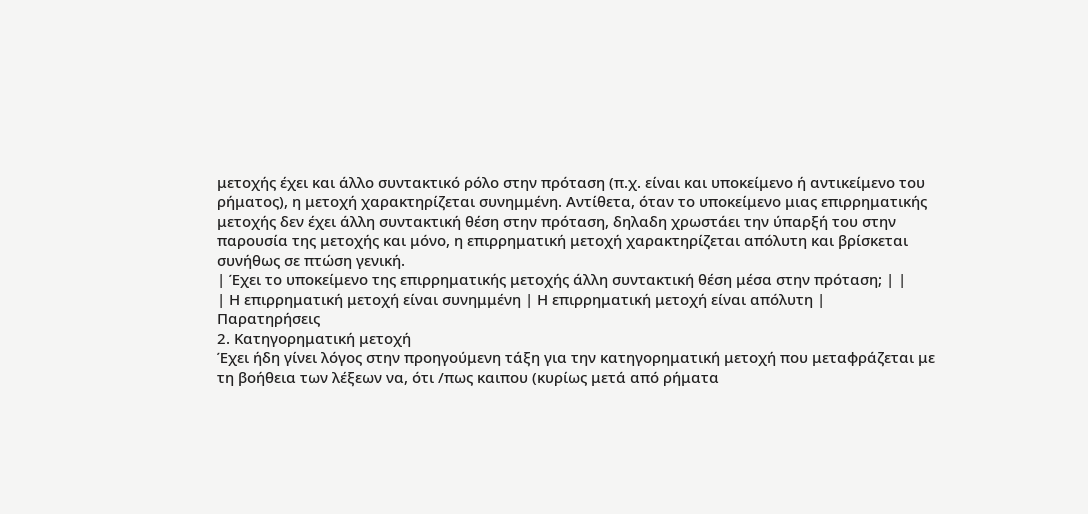μετοχής έχει και άλλο συντακτικό ρόλο στην πρόταση (π.χ. είναι και υποκείμενο ή αντικείμενο του ρήματος), η μετοχή χαρακτηρίζεται συνημμένη. Αντίθετα, όταν το υποκείμενο μιας επιρρηματικής μετοχής δεν έχει άλλη συντακτική θέση στην πρόταση, δηλαδη χρωστάει την ύπαρξή του στην παρουσία της μετοχής και μόνο, η επιρρηματική μετοχή χαρακτηρίζεται απόλυτη και βρίσκεται συνήθως σε πτώση γενική.
| Έχει το υποκείμενο της επιρρηματικής μετοχής άλλη συντακτική θέση μέσα στην πρόταση; | |
| Η επιρρηματική μετοχή είναι συνημμένη | Η επιρρηματική μετοχή είναι απόλυτη |
Παρατηρήσεις
2. Κατηγορηματική μετοχή
Έχει ήδη γίνει λόγος στην προηγούμενη τάξη για την κατηγορηματική μετοχή που μεταφράζεται με τη βοήθεια των λέξεων να, ότι /πως καιπου (κυρίως μετά από ρήματα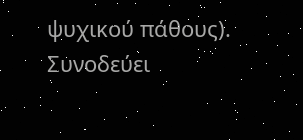ψυχικού πάθους). Συνοδεύει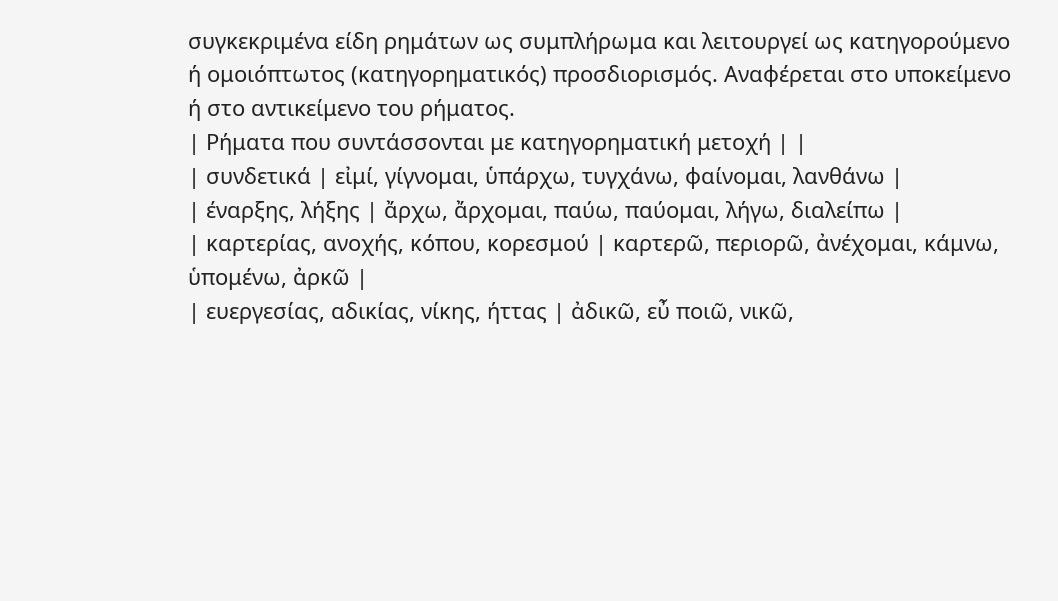συγκεκριμένα είδη ρημάτων ως συμπλήρωμα και λειτουργεί ως κατηγορούμενο ή ομοιόπτωτος (κατηγορηματικός) προσδιορισμός. Αναφέρεται στο υποκείμενο ή στο αντικείμενο του ρήματος.
| Ρήματα που συντάσσονται με κατηγορηματική μετοχή | |
| συνδετικά | εἰμί, γίγνομαι, ὑπάρχω, τυγχάνω, φαίνομαι, λανθάνω |
| έναρξης, λήξης | ἄρχω, ἄρχομαι, παύω, παύομαι, λήγω, διαλείπω |
| καρτερίας, ανοχής, κόπου, κορεσμού | καρτερῶ, περιορῶ, ἀνέχομαι, κάμνω, ὑπομένω, ἀρκῶ |
| ευεργεσίας, αδικίας, νίκης, ήττας | ἀδικῶ, εὖ ποιῶ, νικῶ,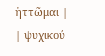ἡττῶμαι |
| ψυχικού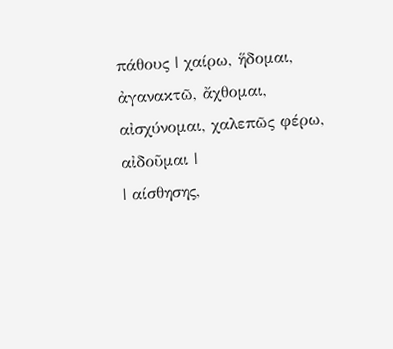πάθους | χαίρω, ἥδομαι, ἀγανακτῶ, ἄχθομαι, αἰσχύνομαι, χαλεπῶς φέρω, αἰδοῦμαι |
| αίσθησης,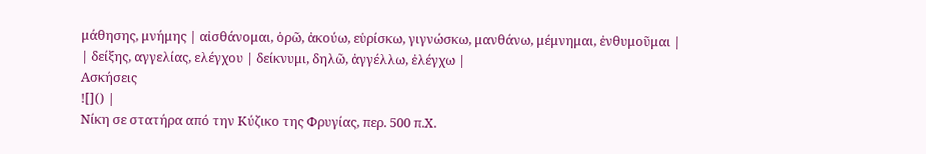μάθησης, μνήμης | αἰσθάνομαι, ὁρῶ, ἀκούω, εὑρίσκω, γιγνώσκω, μανθάνω, μέμνημαι, ἐνθυμοῦμαι |
| δείξης, αγγελίας, ελέγχου | δείκνυμι, δηλῶ, ἀγγέλλω, ἐλέγχω |
Ασκήσεις
![]() |
Νίκη σε στατήρα από την Κύζικο της Φρυγίας, περ. 500 π.Χ.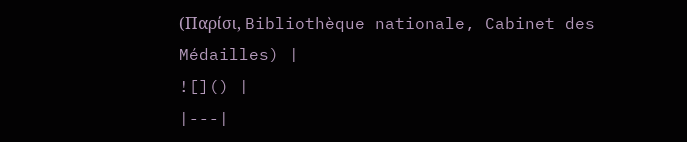(Παρίσι, Bibliothèque nationale, Cabinet des Médailles) |
![]() |
|---|